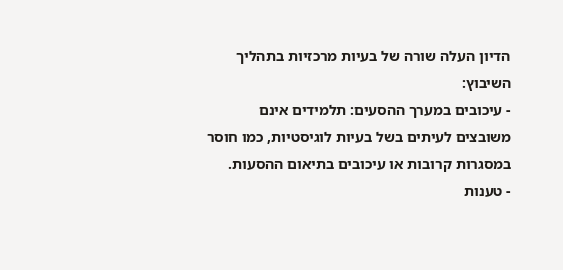הדיון העלה שורה של בעיות מרכזיות בתהליך השיבוץ:
- עיכובים במערך ההסעים: תלמידים אינם משובצים לעיתים בשל בעיות לוגיסטיות, כמו חוסר במסגרות קרובות או עיכובים בתיאום ההסעות.
- טענות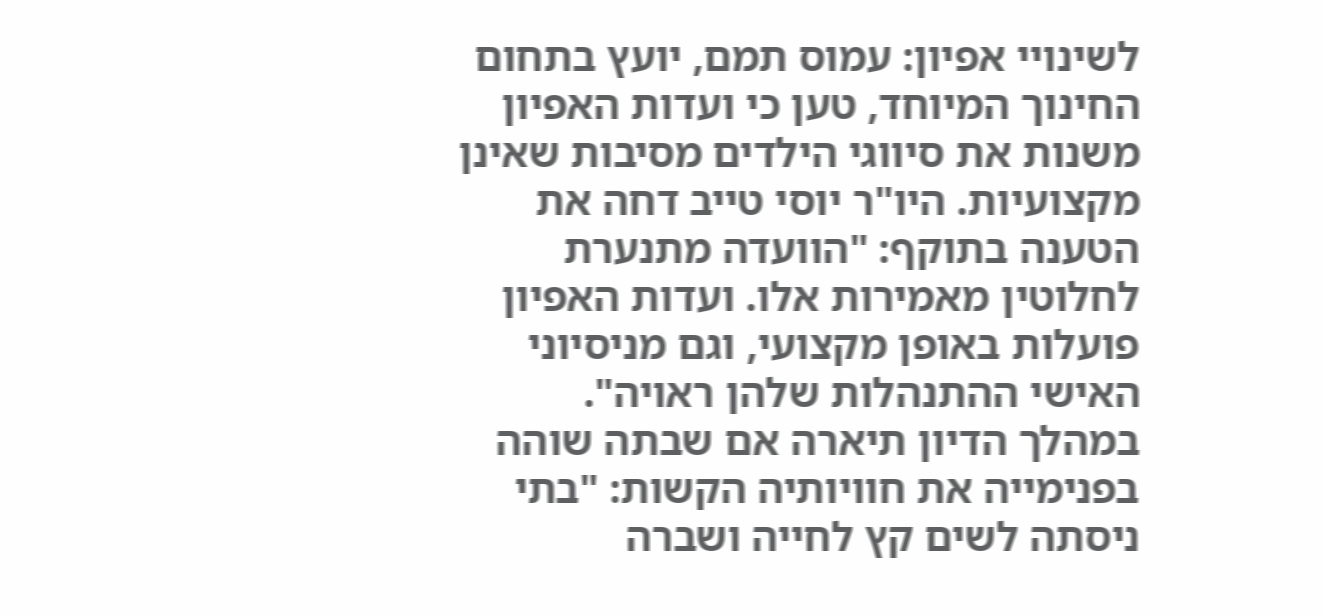לשינויי אפיון: עמוס תמם, יועץ בתחום החינוך המיוחד, טען כי ועדות האפיון משנות את סיווגי הילדים מסיבות שאינן מקצועיות. היו"ר יוסי טייב דחה את הטענה בתוקף: "הוועדה מתנערת לחלוטין מאמירות אלו. ועדות האפיון פועלות באופן מקצועי, וגם מניסיוני האישי ההתנהלות שלהן ראויה".
במהלך הדיון תיארה אם שבתה שוהה בפנימייה את חוויותיה הקשות: "בתי ניסתה לשים קץ לחייה ושברה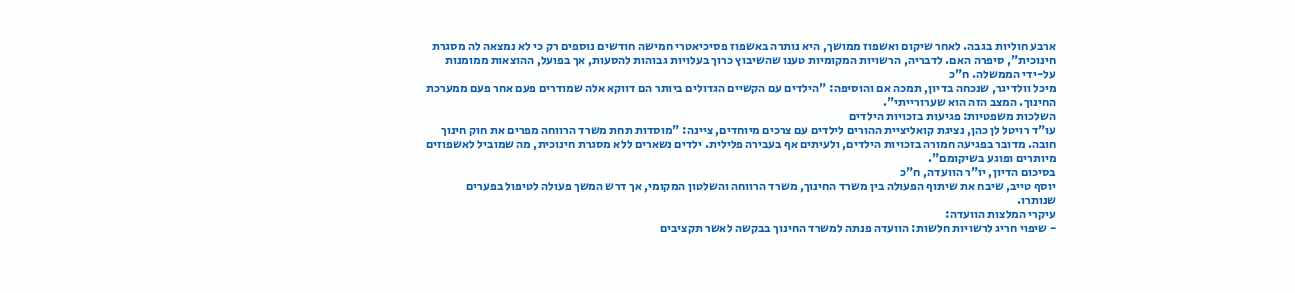ארבע חוליות בגבה. לאחר שיקום ואשפוז ממושך, היא נותרה באשפוז פסיכיאטרי חמישה חודשים נוספים רק כי לא נמצאה לה מסגרת חינוכית", סיפרה האם. לדבריה, הרשויות המקומיות טענו שהשיבוץ כרוך בעלויות גבוהות להסעות, אך בפועל, ההוצאות ממומנות על-ידי הממשלה. ח"כ
מיכל וולדיגר, שנכחה בדיון, תמכה אם והוסיפה: "הילדים עם הקשיים הגדולים ביותר הם דווקא אלה שמודרים פעם אחר פעם ממערכת החינוך. המצב הזה הוא שערורייתי".
השלכות משפטיות: פגיעות בזכויות הילדים
עו"ד רויטל לן כהן, נציגת קואליציית ההורים לילדים עם צרכים מיוחדים, ציינה: "מוסדות תחת משרד הרווחה מפרים את חוק חינוך חובה. מדובר בפגיעה חמורה בזכויות הילדים, ולעיתים אף בעבירה פלילית. ילדים נשארים ללא מסגרת חינוכית, מה שמוביל לאשפוזים מיותרים ופוגע בשיקומם".
בסיכום הדיון, יו"ר הוועדה, ח"כ
יוסף טייב, שיבח את שיתוף הפעולה בין משרד החינוך, משרד הרווחה והשלטון המקומי, אך דרש המשך פעולה לטיפול בפערים שנותרו.
עיקרי המלצות הוועדה:
- שיפוי חריג לרשויות חלשות: הוועדה פנתה למשרד החינוך בבקשה לאשר תקציבים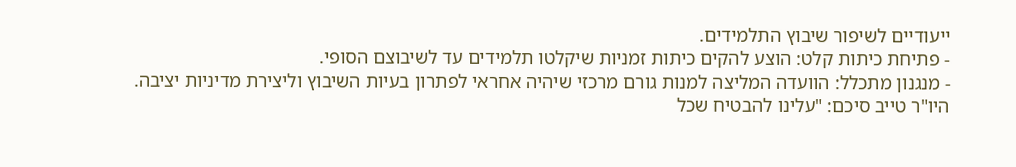ייעודיים לשיפור שיבוץ התלמידים.
- פתיחת כיתות קלט: הוצע להקים כיתות זמניות שיקלטו תלמידים עד לשיבוצם הסופי.
- מנגנון מתכלל: הוועדה המליצה למנות גורם מרכזי שיהיה אחראי לפתרון בעיות השיבוץ וליצירת מדיניות יציבה.
היו"ר טייב סיכם: "עלינו להבטיח שכל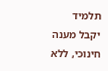תלמיד יקבל מענה חינוכי, ללא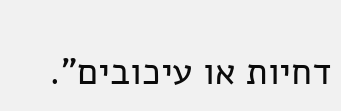דחיות או עיכובים".